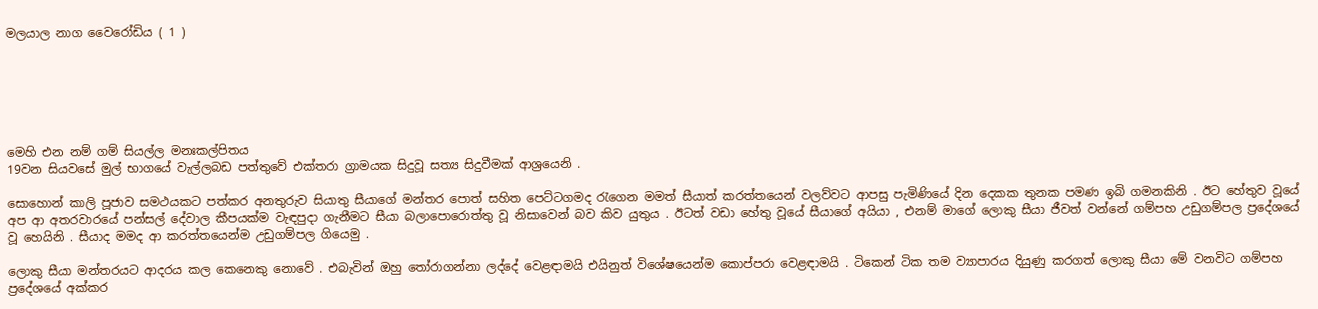මලයාල නාග වෛරෝඩිය ( 1 )






මෙහි එන නම් ගම් සියල්ල මනඃකල්පිතය
19වන සියවසේ මුල් භාගයේ වැල්ලබඩ පත්තුවේ එක්තරා ග්‍රාමයක සිදුවූ සත්‍ය සිදුවීමක් ආශ්‍රයෙනි .

සොහොන් කාලි පූජාව සමථයකට පත්කර අනතුරුව සියාතු සීයාගේ මන්තර පොත් සහිත පෙට්ටගමද රැගෙන මමත් සීයාත් කරත්තයෙන් වලව්වට ආපසු පැමිණියේ දින දෙකක තුනක පමණ ඉබි ගමනකිනි . ඊට හේතුව වූයේ අප ආ අතරවාරයේ පන්සල් දේවාල කීපයක්ම වැඳපුදා ගැනීමට සීයා බලාපොරොත්තු වූ නිසාවෙන් බව කිව යුතුය . ඊටත් වඩා හේතු වූයේ සීයාගේ අයියා , එනම් මාගේ ලොකු සීයා ජීවත් වන්නේ ගම්පහ උඩුගම්පල ප්‍රදේශයේ වූ හෙයිනි . සීයාද මමද ආ කරත්තයෙන්ම උඩුගම්පල ගියෙමු .

ලොකු සීයා මන්තරයට ආදරය කල කෙනෙකු නොවේ . එබැවින් ඔහු තෝරාගන්නා ලද්දේ වෙළඳාමයි එයිනුත් විශේෂයෙන්ම කොප්පරා වෙළඳාමයි . ටිකෙන් ටික තම ව්‍යාපාරය දියුණු කරගත් ලොකු සීයා මේ වනවිට ගම්පහ ප්‍රදේශයේ අක්කර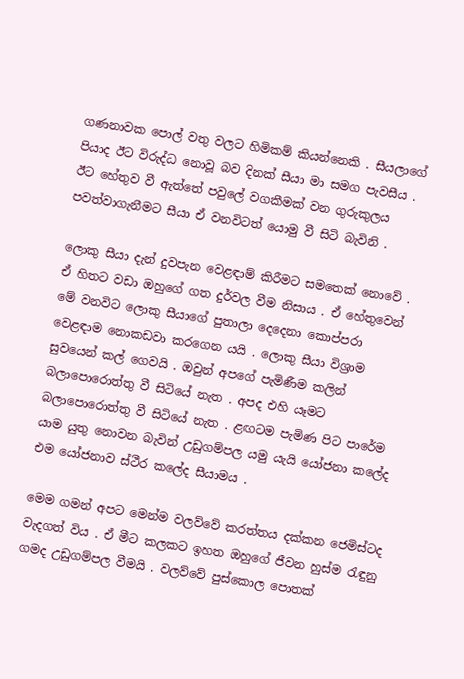ගණනාවක පොල් වතු වලට හිමිකම් කියන්නෙකි . සීයලාගේ පියාද ඊට විරුද්ධ නොවූ බව දිනක් සීයා මා සමග පැවසීය . ඊට හේතුව වී ඇත්තේ පවුලේ වගකීමක් වන ගුරුකුලය පවත්වාගැනීමට සීයා ඒ වනවිටත් යොමු වී සිටි බැවිනි .

ලොකු සීයා දැන් දුවපැන වෙළඳාම් කිරීමට සමතෙක් නොවේ . ඒ හිතට වඩා ඔහුගේ ගත දුර්වල වීම නිසාය . ඒ හේතුවෙන් මේ වනවිට ලොකු සීයාගේ පුතාලා දෙදෙනා කොප්පරා වෙළඳාම නොකඩවා කරගෙන යයි . ලොකු සීයා විශ්‍රාම සුවයෙන් කල් ගෙවයි . ඔවුන් අපගේ පැමිණීම කලින් බලාපොරොත්තු වී සිටියේ නැත . අපද එහි යෑමට බලාපොරොත්තු වී සිටියේ නැත . ළඟටම පැමිණ පිට පාරේම යාම යුතු නොවන බැවින් උඩුගම්පල යමු යැයි යෝජනා කලේද එම යෝජනාව ස්ථීර කලේද සීයාමය .

මෙම ගමන් අපට මෙන්ම වලව්වේ කරත්තය දක්කන ජෙමිස්ටද වැදගත් විය . ඒ මීට කලකට ඉහත ඔහුගේ ජීවන හුස්ම රැඳුනු ගමද උඩුගම්පල වීමයි . වලව්වේ පුස්කොල පොතක්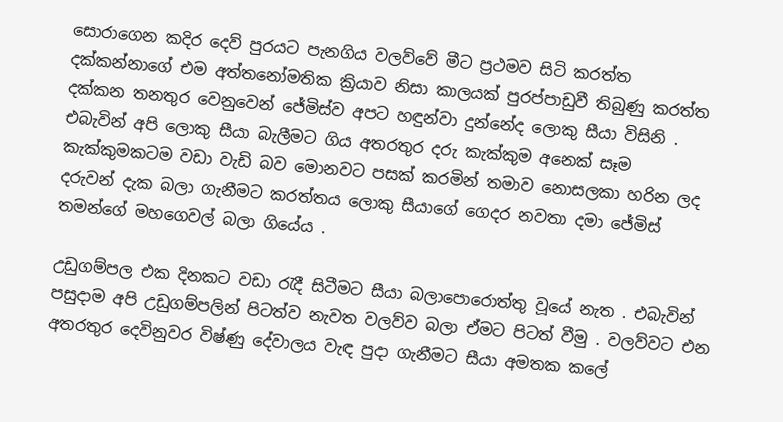සොරාගෙන කදිර දෙව් පුරයට පැනගිය වලව්වේ මීට ප්‍රථමව සිටි කරත්ත දක්කන්නාගේ එම අත්තනෝමතික ක්‍රියාව නිසා කාලයක් පුරප්පාඩුවී තිබුණු කරත්ත දක්කන තනතුර වෙනුවෙන් ජේමිස්ව අපට හඳුන්වා දුන්නේද ලොකු සීයා විසිනි . එබැවින් අපි ලොකු සීයා බැලීමට ගිය අතරතුර දරු කැක්කුම අනෙක් සෑම කැක්කුමකටම වඩා වැඩි බව මොනවට පසක් කරමින් තමාව නොසලකා හරින ලද දරුවන් දැක බලා ගැනීමට කරත්තය ලොකු සීයාගේ ගෙදර නවතා දමා ජේමිස් තමන්ගේ මහගෙවල් බලා ගියේය .

උඩුගම්පල එක දිනකට වඩා රැදී සිටීමට සීයා බලාපොරොත්තු වූයේ නැත . එබැවින් පසුදාම අපි උඩුගම්පලින් පිටත්ව නැවත වලව්ව බලා ඒමට පිටත් වීමු . වලව්වට එන අතරතුර දෙවිනුවර විෂ්ණු දේවාලය වැඳ පුදා ගැනීමට සීයා අමතක කලේ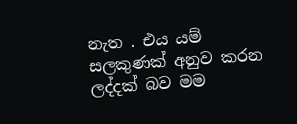නැත . එය යම් සලකුණක් අනුව කරන ලද්දක් බව මම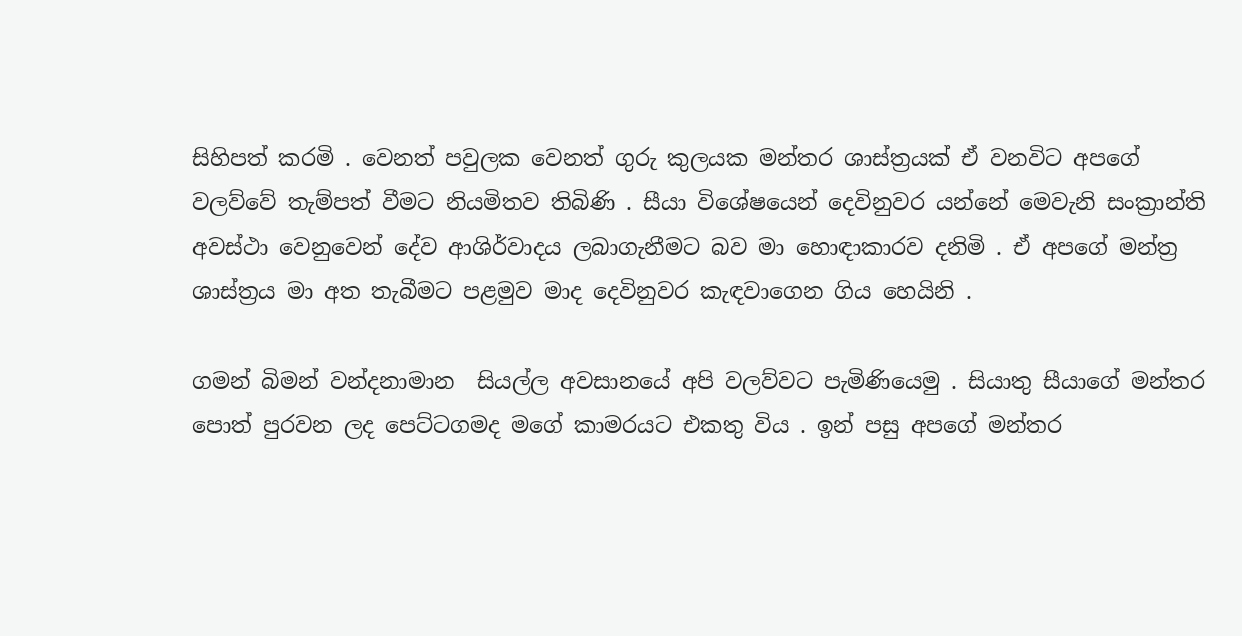සිහිපත් කරමි . වෙනත් පවුලක වෙනත් ගුරු කුලයක මන්තර ශාස්ත්‍රයක් ඒ වනවිට අපගේ වලව්වේ තැම්පත් වීමට නියමිතව තිබිණි . සීයා විශේෂයෙන් දෙවිනුවර යන්නේ මෙවැනි සංක්‍රාන්ති අවස්ථා වෙනුවෙන් දේව ආශිර්වාදය ලබාගැනීමට බව මා හොඳාකාරව දනිමි . ඒ අපගේ මන්ත්‍ර ශාස්ත්‍රය මා අත තැබීමට පළමුව මාද දෙවිනුවර කැඳවාගෙන ගිය හෙයිනි .

ගමන් බිමන් වන්දනාමාන  සියල්ල අවසානයේ අපි වලව්වට පැමිණියෙමු . සියාතු සීයාගේ මන්තර පොත් පුරවන ලද පෙට්ටගමද මගේ කාමරයට එකතු විය . ඉන් පසු අපගේ මන්තර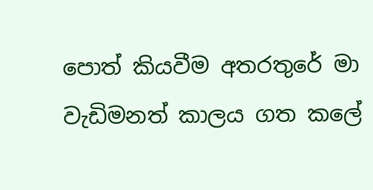පොත් කියවීම අතරතුරේ මා වැඩිමනත් කාලය ගත කලේ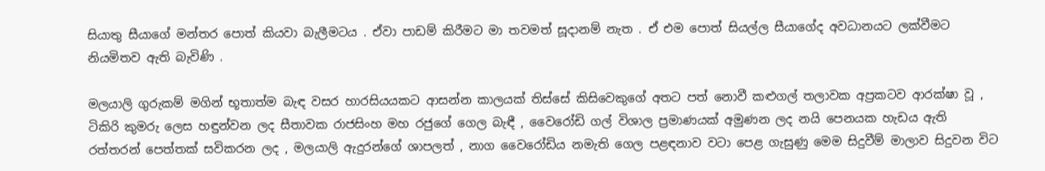සියාතු සීයාගේ මන්තර පොත් කියවා බැලීමටය . ඒවා පාඩම් කිරීමට මා තවමත් සූදානම් නැත . ඒ එම පොත් සියල්ල සීයාගේද අවධානයට ලක්වීමට නියමිතව ඇති බැවිණි .

මලයාලි ගුරුකම් මගින් භූතාත්ම බැඳ වසර හාරසියයකට ආසන්න කාලයක් තිස්සේ කිසිවෙකුගේ අතට පත් නොවී කළුගල් තලාවක අප්‍රකටව ආරක්ෂා වූ , ටිකිරි කුමරු ලෙස හඳුන්වන ලද සීතාවක රාජසිංහ මහ රජුගේ ගෙල බැඳී , වෛරෝඩි ගල් විශාල ප්‍රමාණයක් අමුණන ලද නයි පෙනයක හැඩය ඇති රත්තරන් පෙත්තක් සවිකරන ලද , මලයාලි ඇදුරන්ගේ ශාපලත් , නාග වෛරෝඩිය නමැති ගෙල පළඳනාව වටා පෙළ ගැසුණු මෙම සිදුවීම් මාලාව සිදුවන විට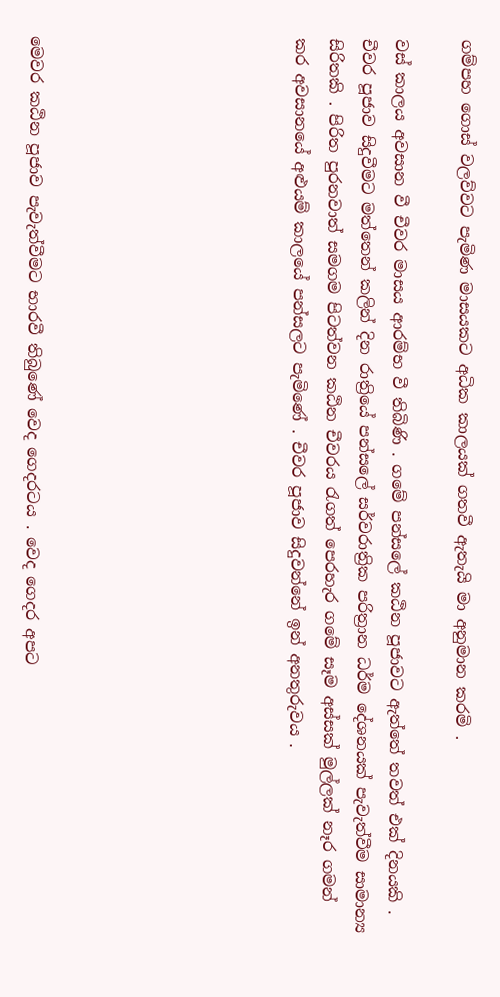ගම්පහ ගොස් වලව්වට පැමිණ මාසයකට අධික කාලයක් ගතවී ඇතැයි මා අනුමාන කරමි .

වස් කාලය අවසාන වී චීවර මාසය ආරම්භ වී තිබිණි . ගමේ පන්සලේ කඨින පූජාවට ඇත්තේ තවත් එක් දිනයකි . චීවර පූජාව සිදුවීමට මත්තෙන් කලින් දින රාත්‍රියේ පන්සලේ සර්වරාත්‍රික පරිත්‍රාන ධර්ම දේශනයක් පැවැත්වීම සාමාන්‍ය සිරිතකි . පිරිත පුරනවාත් සමගම පිටත්වන කඨින චීවරය රැගත් පෙරහැර ගමේ සෑම අස්සක් මුල්ලක් නෑර ගමන් කර අවසානයේ අළුයම් කාලයේ පන්සලට පැමිණේ . චීවර පූජාව සිදුවන්නේ ඉන් අනතුරුවය .







මෙවර කඨින පූජාව පැවැත්වීමට භාරවී තිබුණේ වෙද ගෙදරටය . වෙද ගෙදර අපට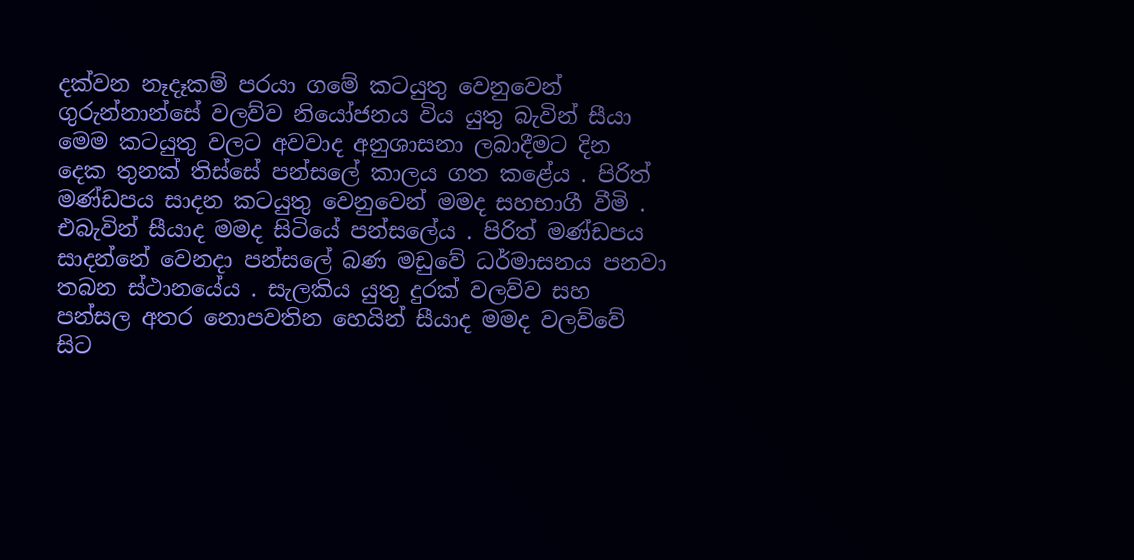දක්වන නෑදෑකම් පරයා ගමේ කටයුතු වෙනුවෙන් ගුරුන්නාන්සේ වලව්ව නියෝජනය විය යුතු බැවින් සීයා මෙම කටයුතු වලට අවවාද අනුශාසනා ලබාදීමට දින දෙක තුනක් තිස්සේ පන්සලේ කාලය ගත කළේය . පිරිත් මණ්ඩපය සාදන කටයුතු වෙනුවෙන් මමද සහභාගී වීමි . එබැවින් සීයාද මමද සිටියේ පන්සලේය . පිරිත් මණ්ඩපය සාදන්නේ වෙනදා පන්සලේ බණ මඩුවේ ධර්මාසනය පනවා තබන ස්ථානයේය . සැලකිය යුතු දුරක් වලව්ව සහ පන්සල අතර නොපවතින හෙයින් සීයාද මමද වලව්වේ සිට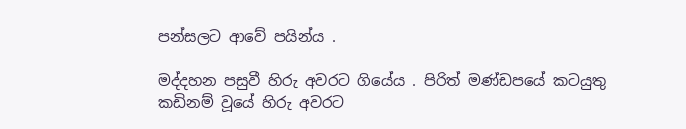පන්සලට ආවේ පයින්ය .

මද්දහන පසුවී හිරු අවරට ගියේය . පිරිත් මණ්ඩපයේ කටයුතු කඩිනම් වූයේ හිරු අවරට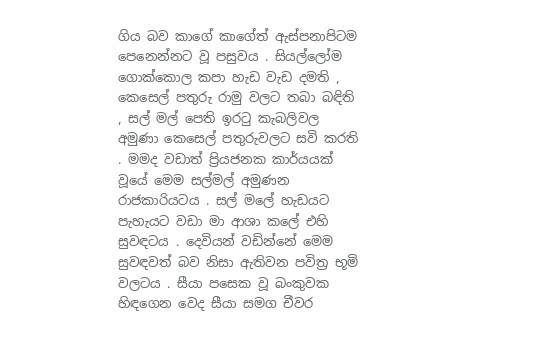ගිය බව කාගේ කාගේත් ඇස්පනාපිටම පෙනෙන්නට වූ පසුවය . සියල්ලෝම ගොක්කොල කපා හැඩ වැඩ දමති , කෙසෙල් පතුරු රාමු වලට තබා බඳිති , සල් මල් පෙති ඉරටු කැබලිවල අමුණා කෙසෙල් පතුරුවලට සවි කරති . මමද වඩාත් ප්‍රියජනක කාර්යයක් වූයේ මෙම සල්මල් අමුණන රාජකාරියටය . සල් මලේ හැඩයට පැහැයට වඩා මා ආශා කලේ එහි සුවඳටය . දෙවියන් වඩින්නේ මෙම සුවඳවත් බව නිසා ඇතිවන පවිත්‍ර භූමි වලටය . සීයා පසෙක වූ බංකුවක හිඳගෙන වෙද සීයා සමග චීවර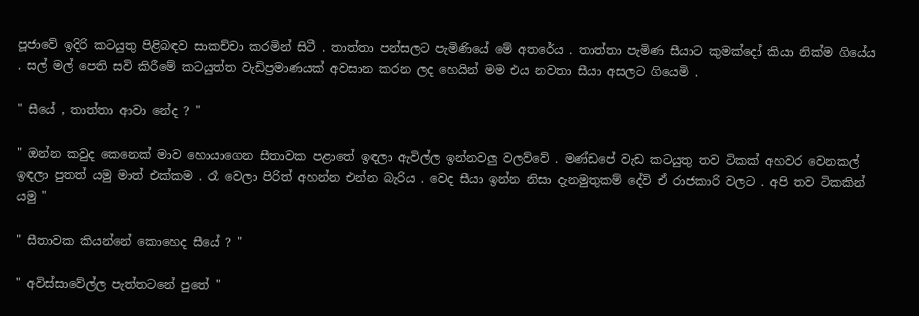පූජාවේ ඉදිරි කටයුතු පිළිබඳව සාකච්චා කරමින් සිටී . තාත්තා පන්සලට පැමිණියේ මේ අතරේය . තාත්තා පැමිණ සීයාට කුමක්දෝ කියා නික්ම ගියේය . සල් මල් පෙති සවි කිරීමේ කටයුත්ත වැඩිප්‍රමාණයක් අවසාන කරන ලද හෙයින් මම එය නවතා සීයා අසලට ගියෙමි .

" සීයේ , තාත්තා ආවා නේද ? "

" ඔන්න කවුද කෙනෙක් මාව හොයාගෙන සීතාවක පළාතේ ඉඳලා ඇවිල්ල ඉන්නවලු වලව්වේ . මණ්ඩපේ වැඩ කටයුතු තව ටිකක් අහවර වෙනකල් ඉඳලා පුතත් යමු මාත් එක්කම . රෑ වෙලා පිරිත් අහන්න එන්න බැරිය . වෙද සීයා ඉන්න නිසා දැනමුතුකම් දේවි ඒ රාජකාරි වලට . අපි තව ටිකකින් යමු "

" සීතාවක කියන්නේ කොහෙද සීයේ ? "

" අවිස්සාවේල්ල පැත්තටනේ පුතේ "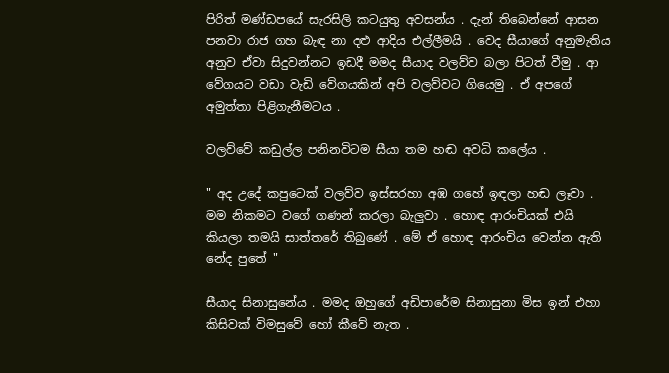පිරිත් මණ්ඩපයේ සැරසිලි කටයුතු අවසන්ය . දැන් තිබෙන්නේ ආසන පනවා රාජ ගහ බැඳ නා දළු ආදිය එල්ලීමයි . වෙද සීයාගේ අනුමැතිය අනුව ඒවා සිදුවන්නට ඉඩදී මමද සීයාද වලව්ව බලා පිටත් වීමු . ආ වේගයට වඩා වැඩි වේගයකින් අපි වලව්වට ගියෙමු . ඒ අපගේ අමුත්තා පිළිගැනීමටය .

වලව්වේ කඩුල්ල පනිනවිටම සීයා තම හඬ අවධි කලේය .

" අද උදේ කපුටෙක් වලව්ව ඉස්සරහා අඹ ගහේ ඉඳලා හඬ ලෑවා . මම නිකමට වගේ ගණන් කරලා බැලුවා . හොඳ ආරංචියක් එයි කියලා තමයි සාත්තරේ තිබුණේ . මේ ඒ හොඳ ආරංචිය වෙන්න ඇති නේද පුතේ "

සීයාද සිනාසුනේය . මමද ඔහුගේ අඩිපාරේම සිනාසුනා මිස ඉන් එහා කිසිවක් විමසුවේ හෝ කීවේ නැත .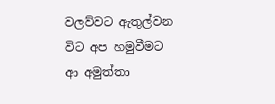වලව්වට ඇතුල්වන විට අප හමුවීමට ආ අමුත්තා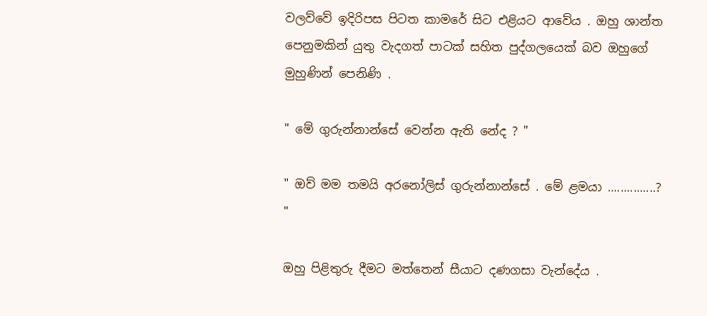වලව්වේ ඉදිරිපස පිටත කාමරේ සිට එළියට ආවේය . ඔහු ශාන්ත පෙනුමකින් යුතු වැදගත් පාටක් සහිත පුද්ගලයෙක් බව ඔහුගේ මුහුණින් පෙනිණි .

" මේ ගුරුන්නාන්සේ වෙන්න ඇති නේද ? "

" ඔව් මම තමයි අරනෝලිස් ගුරුන්නාන්සේ . මේ ළමයා ...............? "

ඔහු පිළිතුරු දීමට මත්තෙන් සීයාට දණගසා වැන්දේය .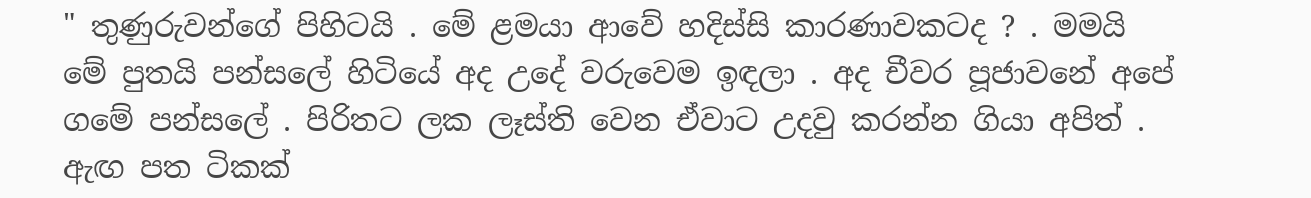" තුණුරුවන්ගේ පිහිටයි . මේ ළමයා ආවේ හදිස්සි කාරණාවකටද ? . මමයි මේ පුතයි පන්සලේ හිටියේ අද උදේ වරුවෙම ඉඳලා . අද චීවර පූජාවනේ අපේ ගමේ පන්සලේ . පිරිතට ලක ලෑස්ති වෙන ඒවාට උදවු කරන්න ගියා අපිත් . ඇඟ පත ටිකක්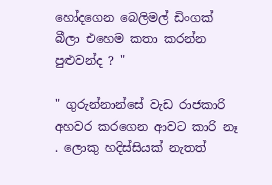හෝදගෙන බෙලිමල් ඩිංගක් බීලා එහෙම කතා කරන්න පුළුවන්ද ? "

" ගුරුන්නාන්සේ වැඩ රාජකාරි අහවර කරගෙන ආවට කාරි නෑ . ලොකු හදිස්සියක් නැතත්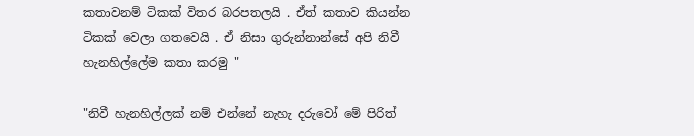කතාවනම් ටිකක් විතර බරපතලයි . ඒත් කතාව කියන්න ටිකක් වෙලා ගතවෙයි . ඒ නිසා ගුරුන්නාන්සේ අපි නිවී හැනහිල්ලේම කතා කරමු "

"නිවී හැනහිල්ලක් නම් එන්නේ නැහැ දරුවෝ මේ පිරිත්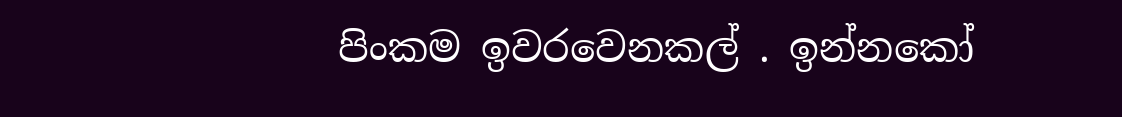පිංකම ඉවරවෙනකල් . ඉන්නකෝ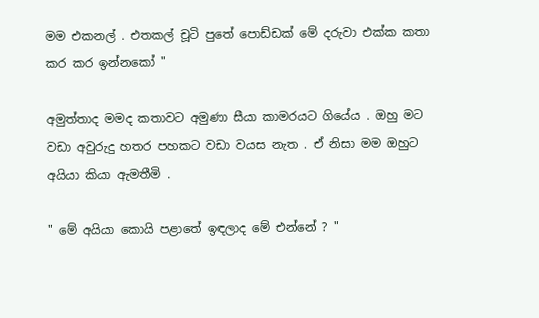මම එකනල් . එතකල් චූටි පුතේ පොඩ්ඩක් මේ දරුවා එක්ක කතා කර කර ඉන්නකෝ "

අමුත්තාද මමද කතාවට අමුණා සීයා කාමරයට ගියේය . ඔහු මට වඩා අවුරුදු හතර පහකට වඩා වයස නැත . ඒ නිසා මම ඔහුට අයියා කියා ඇමතීමි .

" මේ අයියා කොයි පළාතේ ඉඳලාද මේ එන්නේ ? "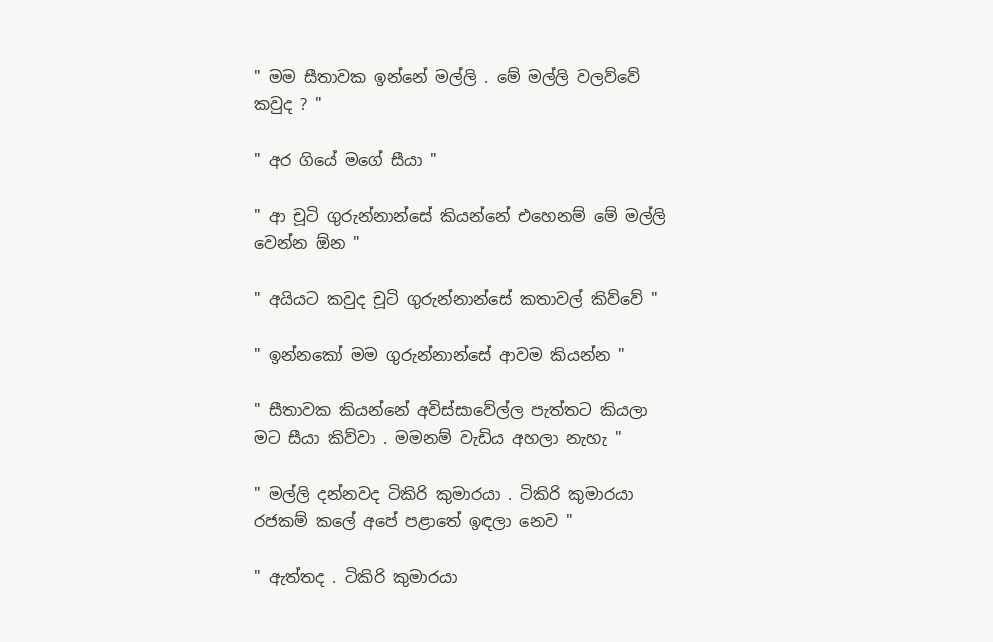" මම සීතාවක ඉන්නේ මල්ලි . මේ මල්ලි වලව්වේ කවුද ? "

" අර ගියේ මගේ සීයා "

" ආ චූටි ගුරුන්නාන්සේ කියන්නේ එහෙනම් මේ මල්ලි වෙන්න ඕන "

" අයියට කවුද චූටි ගුරුන්නාන්සේ කතාවල් කිව්වේ "

" ඉන්නකෝ මම ගුරුන්නාන්සේ ආවම කියන්න "

" සීතාවක කියන්නේ අවිස්සාවේල්ල පැත්තට කියලා මට සීයා කිව්වා . මමනම් වැඩිය අහලා නැහැ "

" මල්ලි දන්නවද ටිකිරි කුමාරයා . ටිකිරි කුමාරයා රජකම් කලේ අපේ පළාතේ ඉඳලා නෙව "

" ඇත්තද . ටිකිරි කුමාරයා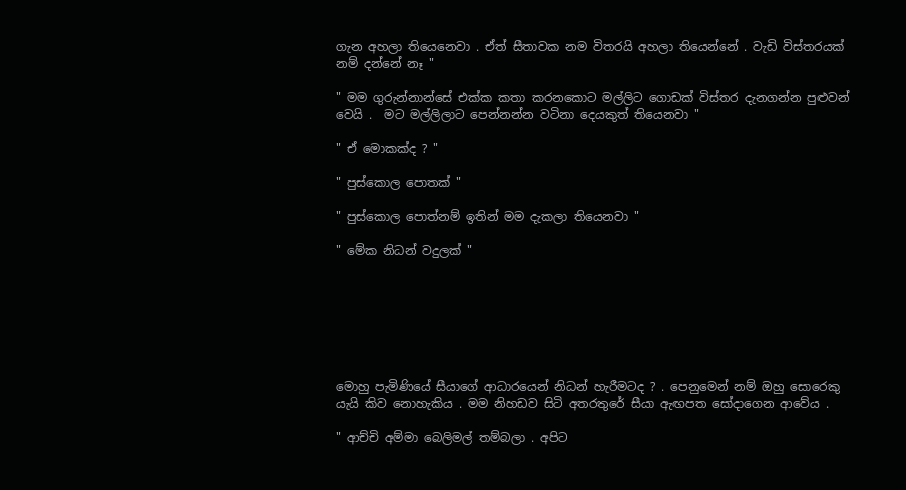ගැන අහලා තියෙනෙවා . ඒත් සීතාවක නම විතරයි අහලා තියෙන්නේ . වැඩි විස්තරයක් නම් දන්නේ නෑ "

" මම ගුරුන්නාන්සේ එක්ක කතා කරනකොට මල්ලිට ගොඩක් විස්තර දැනගන්න පුළුවන් වෙයි .  මට මල්ලිලාට පෙන්නන්න වටිනා දෙයකුත් තියෙනවා "

" ඒ මොකක්ද ? "

" පුස්කොල පොතක් "

" පුස්කොල පොත්නම් ඉතින් මම දැකලා තියෙනවා "

" මේක නිධන් වදුලක් "







මොහු පැමිණියේ සීයාගේ ආධාරයෙන් නිධන් හැරීමටද ? . පෙනුමෙන් නම් ඔහු සොරෙකු යැයි කිව නොහැකිය . මම නිහඩව සිටි අතරතුරේ සීයා ඇඟපත සෝදාගෙන ආවේය .

" ආච්චි අම්මා බෙලිමල් තම්බලා . අපිට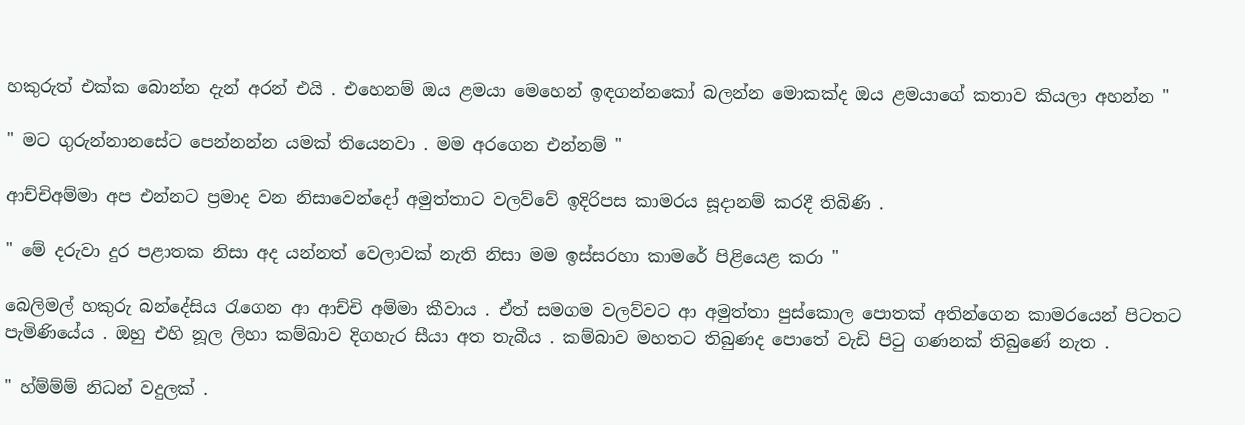හකුරුත් එක්ක බොන්න දැන් අරන් එයි . එහෙනම් ඔය ළමයා මෙහෙන් ඉඳගන්නකෝ බලන්න මොකක්ද ඔය ළමයාගේ කතාව කියලා අහන්න "

" මට ගුරුන්නානසේට පෙන්නන්න යමක් තියෙනවා . මම අරගෙන එන්නම් "

ආච්චිඅම්මා අප එන්නට ප්‍රමාද වන නිසාවෙන්දෝ අමුත්තාට වලව්වේ ඉදිරිපස කාමරය සූදානම් කරදී තිබිණි .

" මේ දරුවා දුර පළාතක නිසා අද යන්නත් වෙලාවක් නැති නිසා මම ඉස්සරහා කාමරේ පිළියෙළ කරා "

බෙලිමල් හකුරු බන්දේසිය රැගෙන ආ ආච්චි අම්මා කීවාය . ඒත් සමගම වලව්වට ආ අමුත්තා පුස්කොල පොතක් අතින්ගෙන කාමරයෙන් පිටතට පැමිණියේය . ඔහු එහි නූල ලිහා කම්බාව දිගහැර සීයා අත තැබීය . කම්බාව මහතට තිබුණද පොතේ වැඩි පිටු ගණනක් තිබුණේ නැත .

" හ්ම්ම්ම් නිධන් වදුලක් .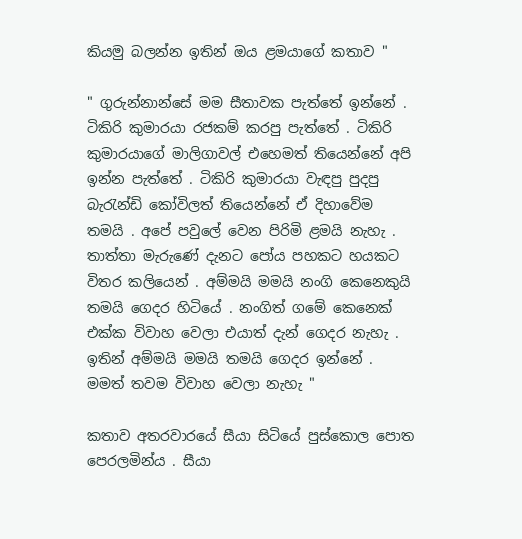කියමු බලන්න ඉතින් ඔය ළමයාගේ කතාව "

" ගුරුන්නාන්සේ මම සීතාවක පැත්තේ ඉන්නේ . ටිකිරි කුමාරයා රජකම් කරපු පැත්තේ . ටිකිරි කුමාරයාගේ මාලිගාවල් එහෙමත් තියෙන්නේ අපි ඉන්න පැත්තේ . ටිකිරි කුමාරයා වැඳපු පුදපු බැරැන්ඩි කෝවිලත් තියෙන්නේ ඒ දිහාවේම තමයි . අපේ පවුලේ වෙන පිරිමි ළමයි නැහැ . තාත්තා මැරුණේ දැනට පෝය පහකට හයකට විතර කලියෙන් . අම්මයි මමයි නංගි කෙනෙකුයි තමයි ගෙදර හිටියේ . නංගිත් ගමේ කෙනෙක් එක්ක විවාහ වෙලා එයාත් දැන් ගෙදර නැහැ . ඉතින් අම්මයි මමයි තමයි ගෙදර ඉන්නේ . මමත් තවම විවාහ වෙලා නැහැ "

කතාව අතරවාරයේ සීයා සිටියේ පුස්කොල පොත පෙරලමින්ය . සීයා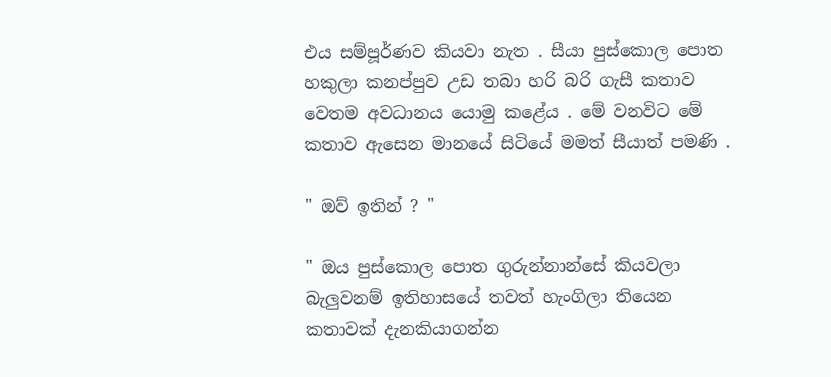එය සම්පූර්ණව කියවා නැත . සීයා පුස්කොල පොත හකුලා කනප්පුව උඩ තබා හරි බරි ගැසී කතාව වෙතම අවධානය යොමු කළේය . මේ වනවිට මේ කතාව ඇසෙන මානයේ සිටියේ මමත් සීයාත් පමණි .

" ඔව් ඉතින් ? "

" ඔය පුස්කොල පොත ගුරුන්නාන්සේ කියවලා බැලුවනම් ඉතිහාසයේ තවත් හැංගිලා තියෙන කතාවක් දැනකියාගන්න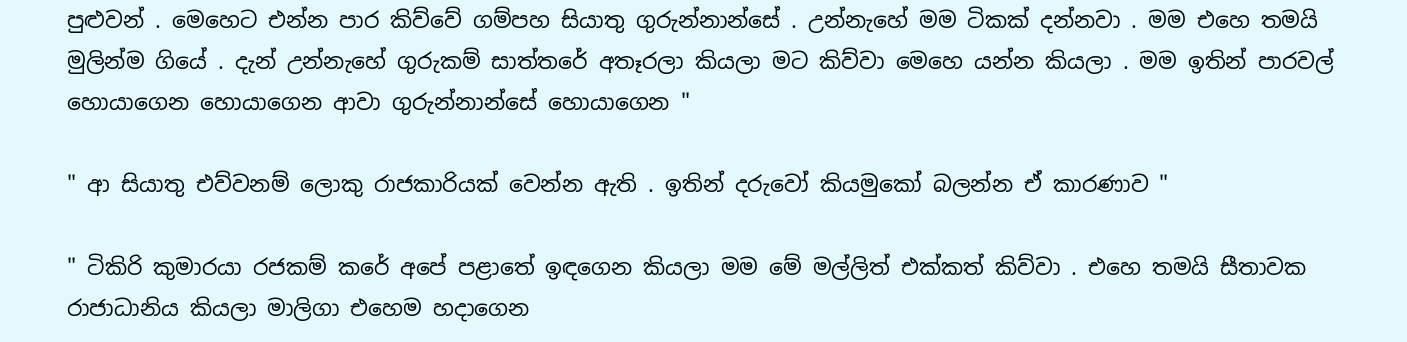පුළුවන් . මෙහෙට එන්න පාර කිව්වේ ගම්පහ සියාතු ගුරුන්නාන්සේ . උන්නැහේ මම ටිකක් දන්නවා . මම එහෙ තමයි මුලින්ම ගියේ . දැන් උන්නැහේ ගුරුකම් සාත්තරේ අතෑරලා කියලා මට කිව්වා මෙහෙ යන්න කියලා . මම ඉතින් පාරවල් හොයාගෙන හොයාගෙන ආවා ගුරුන්නාන්සේ හොයාගෙන "

" ආ සියාතු එව්වනම් ලොකු රාජකාරියක් වෙන්න ඇති . ඉතින් දරුවෝ කියමුකෝ බලන්න ඒ කාරණාව "

" ටිකිරි කුමාරයා රජකම් කරේ අපේ පළාතේ ඉඳගෙන කියලා මම මේ මල්ලිත් එක්කත් කිව්වා . එහෙ තමයි සීතාවක රාජාධානිය කියලා මාලිගා එහෙම හදාගෙන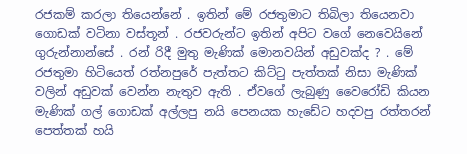රජකම් කරලා තියෙන්නේ . ඉතින් මේ රජතුමාට තිබිලා තියෙනවා ගොඩක් වටිනා වස්තූන් . රජවරුන්ට ඉතින් අපිට වගේ නෙවෙයිනේ ගුරුන්නාන්සේ . රන් රිදී මුතු මැණික් මොනවයින් අඩුවක්ද ? . මේ රජතුමා හිටියෙත් රත්නපුරේ පැත්තට කිට්ටු පැත්තක් නිසා මැණික් වලින් අඩුවක් වෙන්න නැතුව ඇති . ඒවගේ ලැබුණු වෛරෝඩි කියන මැණික් ගල් ගොඩක් අල්ලපු නයි පෙනයක හැඩේට හදවපු රත්තරන් පෙත්තක් හයි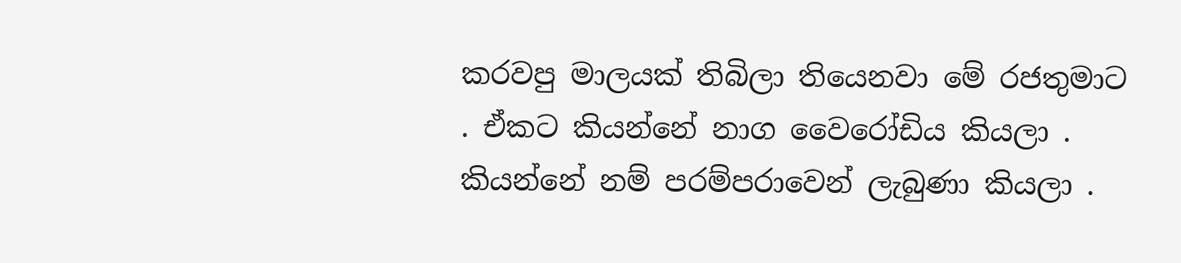කරවපු මාලයක් තිබිලා තියෙනවා මේ රජතුමාට . ඒකට කියන්නේ නාග වෛරෝඩිය කියලා . කියන්නේ නම් පරම්පරාවෙන් ලැබුණා කියලා .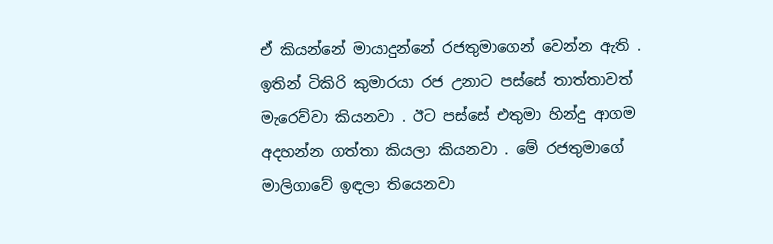ඒ කියන්නේ මායාදුන්නේ රජතුමාගෙන් වෙන්න ඇති . ඉතින් ටිකිරි කුමාරයා රජ උනාට පස්සේ තාත්තාවත් මැරෙව්වා කියනවා . ඊට පස්සේ එතුමා හින්දු ආගම අදහන්න ගත්තා කියලා කියනවා . මේ රජතුමාගේ මාලිගාවේ ඉඳලා තියෙනවා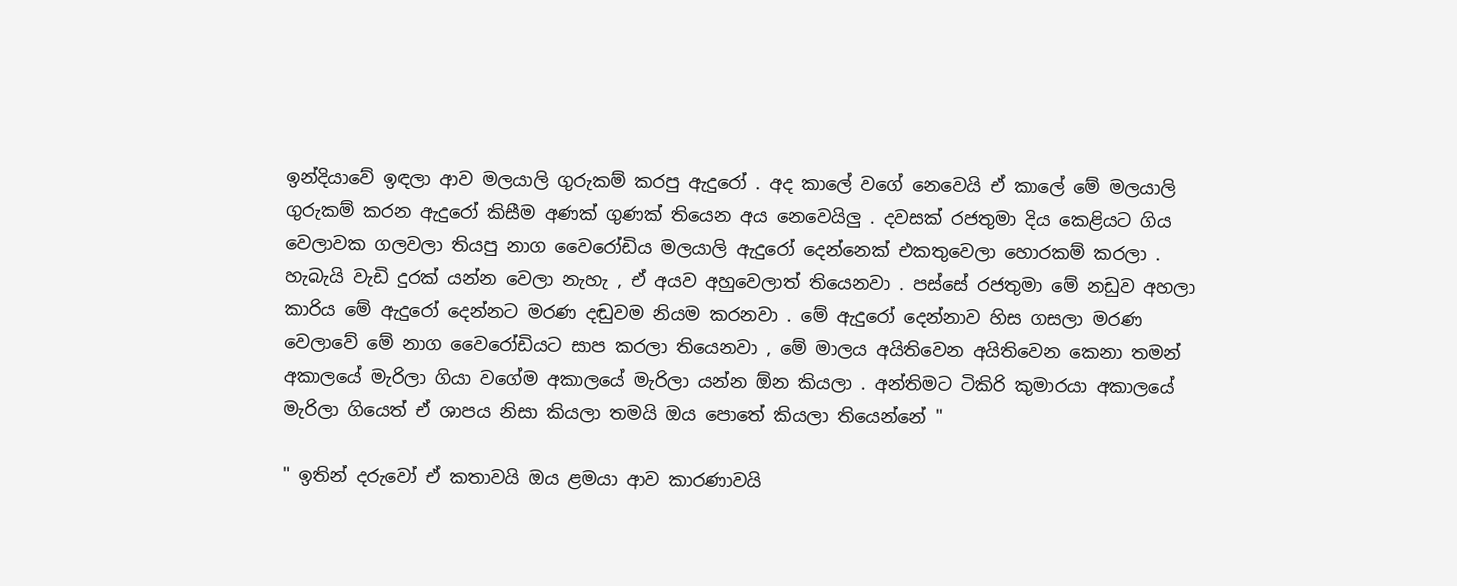ඉන්දියාවේ ඉඳලා ආව මලයාලි ගුරුකම් කරපු ඇදුරෝ . අද කාලේ වගේ නෙවෙයි ඒ කාලේ මේ මලයාලි ගුරුකම් කරන ඇදුරෝ කිසීම අණක් ගුණක් තියෙන අය නෙවෙයිලු . දවසක් රජතුමා දිය කෙළියට ගිය වෙලාවක ගලවලා තියපු නාග වෛරෝඩිය මලයාලි ඇදුරෝ දෙන්නෙක් එකතුවෙලා හොරකම් කරලා . හැබැයි වැඩි දුරක් යන්න වෙලා නැහැ , ඒ අයව අහුවෙලාත් තියෙනවා . පස්සේ රජතුමා මේ නඩුව අහලා කාරිය මේ ඇදුරෝ දෙන්නට මරණ දඬුවම නියම කරනවා . මේ ඇදුරෝ දෙන්නාව හිස ගසලා මරණ වෙලාවේ මේ නාග වෛරෝඩියට සාප කරලා තියෙනවා , මේ මාලය අයිතිවෙන අයිතිවෙන කෙනා තමන් අකාලයේ මැරිලා ගියා වගේම අකාලයේ මැරිලා යන්න ඕන කියලා . අන්තිමට ටිකිරි කුමාරයා අකාලයේ මැරිලා ගියෙත් ඒ ශාපය නිසා කියලා තමයි ඔය පොතේ කියලා තියෙන්නේ "

" ඉතින් දරුවෝ ඒ කතාවයි ඔය ළමයා ආව කාරණාවයි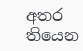අතර තියෙන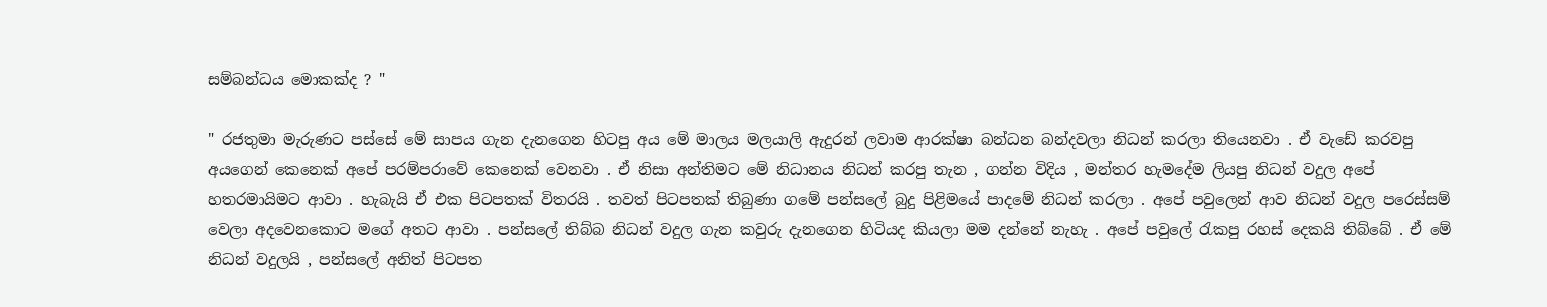සම්බන්ධය මොකක්ද ? "

" රජතුමා මැරුණට පස්සේ මේ සාපය ගැන දැනගෙන හිටපු අය මේ මාලය මලයාලි ඇදුරන් ලවාම ආරක්ෂා බන්ධන බන්දවලා නිධන් කරලා තියෙනවා . ඒ වැඩේ කරවපු අයගෙන් කෙනෙක් අපේ පරම්පරාවේ කෙනෙක් වෙනවා . ඒ නිසා අන්තිමට මේ නිධානය නිධන් කරපු තැන , ගන්න විදිය , මන්තර හැමදේම ලියපු නිධන් වදුල අපේ හතරමායිමට ආවා . හැබැයි ඒ එක පිටපතක් විතරයි . තවත් පිටපතක් තිබුණා ගමේ පන්සලේ බුදු පිළිමයේ පාදමේ නිධන් කරලා . අපේ පවුලෙන් ආව නිධන් වදුල පරෙස්සම් වෙලා අදවෙනකොට මගේ අතට ආවා . පන්සලේ තිබ්බ නිධන් වදුල ගැන කවුරු දැනගෙන හිටියද කියලා මම දන්නේ නැහැ . අපේ පවුලේ රැකපු රහස් දෙකයි තිබ්බේ . ඒ මේ නිධන් වදුලයි , පන්සලේ අනිත් පිටපත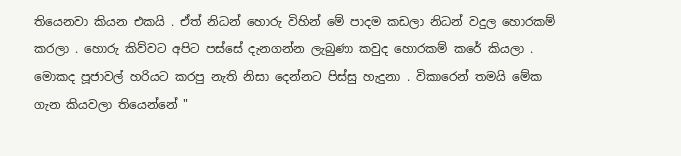තියෙනවා කියන එකයි . ඒත් නිධන් හොරු විහින් මේ පාදම කඩලා නිධන් වදුල හොරකම් කරලා . හොරු කිව්වට අපිට පස්සේ දැනගන්න ලැබුණා කවුද හොරකම් කරේ කියලා . මොකද පූජාවල් හරියට කරපු නැති නිසා දෙන්නට පිස්සු හැදුනා . විකාරෙන් තමයි මේක ගැන කියවලා තියෙන්නේ "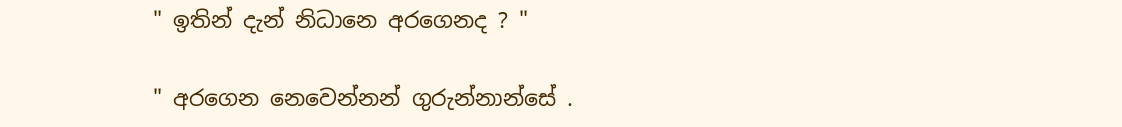" ඉතින් දැන් නිධානෙ අරගෙනද ? "

" අරගෙන නෙවෙන්නන් ගුරුන්නාන්සේ .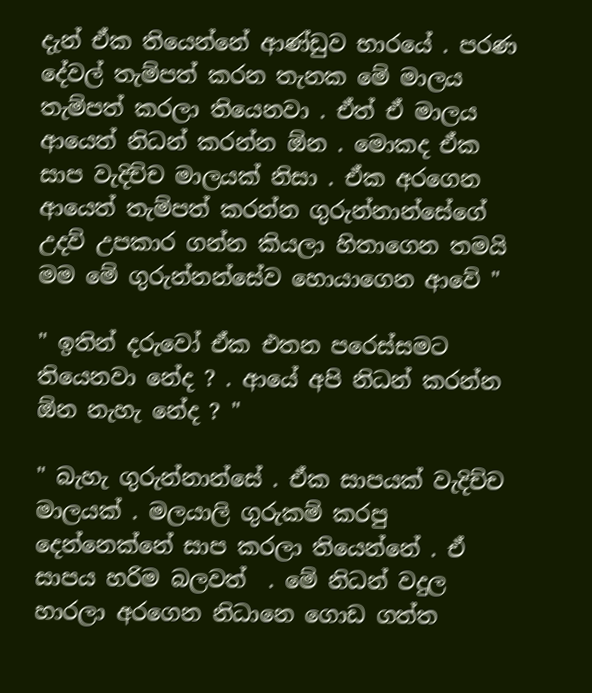දැන් ඒක තියෙන්නේ ආණ්ඩුව භාරයේ . පරණ දේවල් තැම්පත් කරන තැනක මේ මාලය තැම්පත් කරලා තියෙනවා . ඒත් ඒ මාලය ආයෙත් නිධන් කරන්න ඕන . මොකද ඒක සාප වැදිච්ච මාලයක් නිසා . ඒක අරගෙන ආයෙත් තැම්පත් කරන්න ගුරුන්නාන්සේගේ උදව් උපකාර ගන්න කියලා හිතාගෙන තමයි මම මේ ගුරුන්නන්සේව හොයාගෙන ආවේ "

" ඉතින් දරුවෝ ඒක එතන පරෙස්සමට තියෙනවා නේද ? . ආයේ අපි නිධන් කරන්න ඕන නැහැ නේද ? "

" බැහැ ගුරුන්නාන්සේ . ඒක සාපයක් වැදිච්ච මාලයක් . මලයාලි ගුරුකම් කරපු දෙන්නෙක්නේ සාප කරලා තියෙන්නේ . ඒ සාපය හරිම බලවත්  . මේ නිධන් වදුල හාරලා අරගෙන නිධානෙ ගොඩ ගත්ත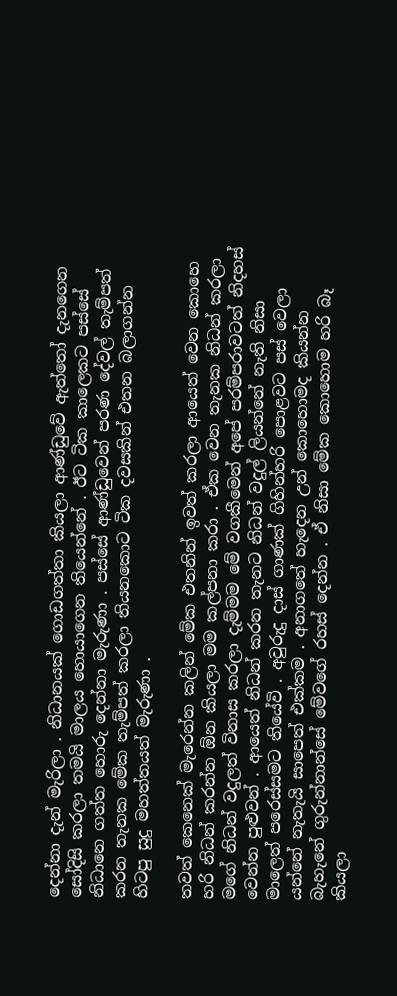දෙන්නා දැන් මැරිලා . නිධානයක් ගොඩගත්තා කියලා ආණ්ඩුවේ ඇත්තෝ දැනගෙන සෝදිසි කරලා තමයි මාලය හොයාගෙන තියෙන්නේ . ඊට ටික කාලෙකට පස්සේ නිධානෙ ගත්ත හොරු දෙන්නා මැරුණා . පස්සේ ආණ්ඩුවෙන් පරණ දේවල් තැම්පත් කරන තැනක මේක තැම්පත් කරලා තියනකොට ටික දවසකින් එතන බලාගන්න හිටපු සුදු මහත්තයත් මැරුණා .

තවත් කෙනෙක් මැරෙන්න කලින් මේක එතනින් ඉවත් කරලා ආයෙත් වෙන කොහෙ හරි නිධන් කරන්න ඕන කියලා මම කල්පනා කරා . ඒක වෙන තැනක නිධන් කරලා මගේ නිධන් වදුලත් විනාස කරලා දැම්මම මේ වගකීමෙන් අපේ පරම්පරාවටත් නිදහස් වෙන්න පුළුවන් . ආයෙත් නිධන් කරන තැනට නිධන් වදුල් ලියන්නේ නැති නිසා මාලෙත් පරෙස්සමට තියේවි . අවුරුදු දාස් ගාණක් ගිහින්හරි පොළවට පස් වෙලා යන්නේ නැතැයි සාපෙත් එක්කම . අනාගතේ හැදෙන උන් කොහොමද කියන්න බැහැනේ ගුරුන්නාන්සේ මේවගේ රහස් දෙන්න . ඒ නිසා මේක කොහොම හරි බෑ කියලා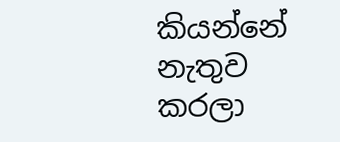කියන්නේ නැතුව කරලා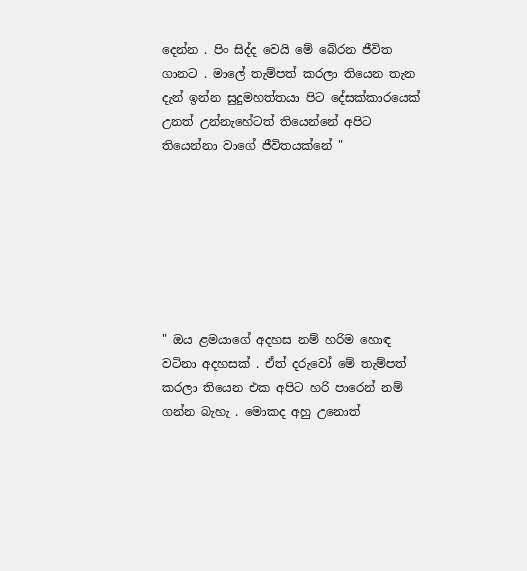දෙන්න . පිං සිද්ද වෙයි මේ බේරන ජීවිත ගානට . මාලේ තැම්පත් කරලා තියෙන තැන දැන් ඉන්න සුදුමහත්තයා පිට දේසක්කාරයෙක් උනත් උන්නැහේටත් තියෙන්නේ අපිට තියෙන්නා වාගේ ජීවිතයක්නේ "







" ඔය ළමයාගේ අදහස නම් හරිම හොඳ වටිනා අදහසක් . ඒත් දරුවෝ මේ තැම්පත් කරලා තියෙන එක අපිට හරි පාරෙන් නම් ගන්න බැහැ . මොකද අහු උනොත්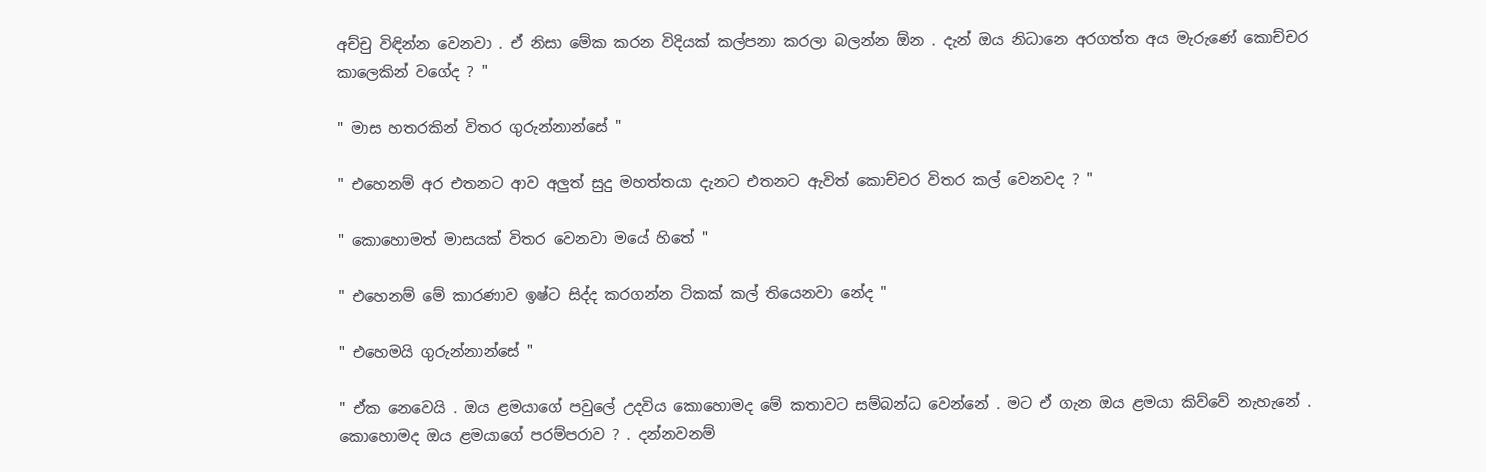අච්චු විඳින්න වෙනවා . ඒ නිසා මේක කරන විදියක් කල්පනා කරලා බලන්න ඕන . දැන් ඔය නිධානෙ අරගත්ත අය මැරුණේ කොච්චර කාලෙකින් වගේද ? "

" මාස හතරකින් විතර ගුරුන්නාන්සේ "

" එහෙනම් අර එතනට ආව අලුත් සුදු මහත්තයා දැනට එතනට ඇවිත් කොච්චර විතර කල් වෙනවද ? "

" කොහොමත් මාසයක් විතර වෙනවා මයේ හිතේ "

" එහෙනම් මේ කාරණාව ඉෂ්ට සිද්ද කරගන්න ටිකක් කල් තියෙනවා නේද "

" එහෙමයි ගුරුන්නාන්සේ "

" ඒක නෙවෙයි . ඔය ළමයාගේ පවුලේ උදවිය කොහොමද මේ කතාවට සම්බන්ධ වෙන්නේ . මට ඒ ගැන ඔය ළමයා කිව්වේ නැහැනේ . කොහොමද ඔය ළමයාගේ පරම්පරාව ? . දන්නවනම්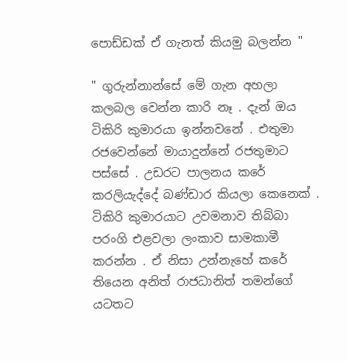පොඩ්ඩක් ඒ ගැනත් කියමු බලන්න "

" ගුරුන්නාන්සේ මේ ගැන අහලා කලබල වෙන්න කාරි නෑ . දැන් ඔය ටිකිරි කුමාරයා ඉන්නවනේ . එතුමා රජවෙන්නේ මායාදුන්නේ රජතුමාට පස්සේ . උඩරට පාලනය කරේ කරලියැද්දේ බණ්ඩාර කියලා කෙනෙක් . ටිකිරි කුමාරයාට උවමනාව තිබ්බා පරංගි එළවලා ලංකාව සාමකාමී කරන්න . ඒ නිසා උන්නැහේ කරේ තියෙන අනිත් රාජධානිත් තමන්ගේ යටතට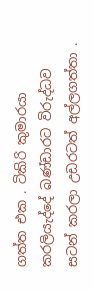ගත්ත එක . ටිකිරි කුමාරයා කරලියැද්දේ බණ්ඩාරට විරුද්ධව සටන් කරලා උඩරටත් අල්ලගත්තා .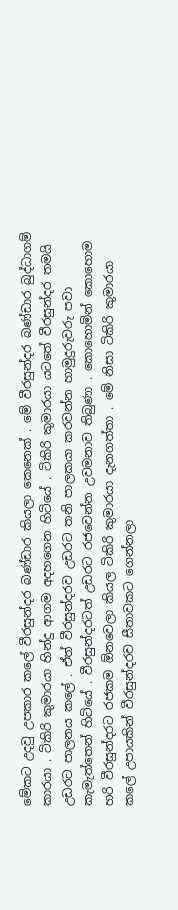මේකට උදවු උපකාර කලේ වීරසුන්දර බණ්ඩාර කියලා කෙනෙක් . මේ වීරසුන්දර බණ්ඩාර බුද්ධාගම් කාරයා . ටිකිරි කුමාරයා හින්දු ආගම අදහගෙන හිටියේ . ටිකිරි කුමාරයා යටතේ වීරසුන්දර තමයි උඩරට පාලනය කලේ . ඒත් වීරසුන්දරව උඩරට තනි පාලකයා කරවන්න හාමුදුරුවරු පවා කැමැත්තෙන් හිටියේ . වීරසුන්දරටත් උඩරට රජවෙන්න උවමනාව තිබුණා . කොහොමින් කොහොම හරි වීරසුන්දරට රජකම ඕනවෙලා කියල ටිකිරි කුමාරයා දැනගත්තා . මේ නිසා ටිකිරි කුමාරයා කලේ උපායකින් වීරසුන්දරව සීතාවකට ගෙන්නලා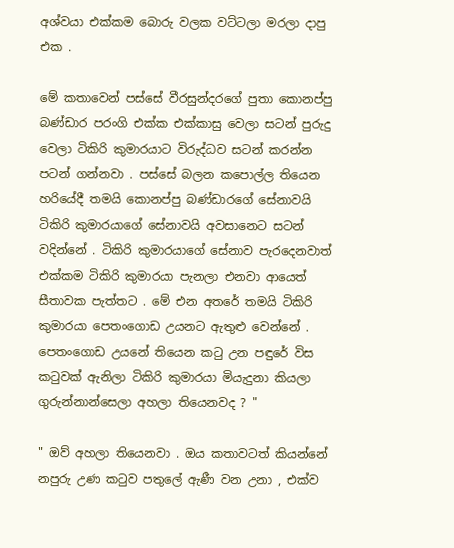අශ්වයා එක්කම බොරු වලක වට්ටලා මරලා දාපු එක .

මේ කතාවෙන් පස්සේ වීරසුන්දරගේ පුතා කොනප්පු බණ්ඩාර පරංගි එක්ක එක්කාසු වෙලා සටන් පුරුදු වෙලා ටිකිරි කුමාරයාට විරුද්ධව සටන් කරන්න පටන් ගන්නවා . පස්සේ බලන කපොල්ල තියෙන හරියේදී තමයි කොනප්පු බණ්ඩාරගේ සේනාවයි ටිකිරි කුමාරයාගේ සේනාවයි අවසානෙට සටන් වදින්නේ . ටිකිරි කුමාරයාගේ සේනාව පැරදෙනවාත් එක්කම ටිකිරි කුමාරයා පැනලා එනවා ආයෙත් සීතාවක පැත්තට . මේ එන අතරේ තමයි ටිකිරි කුමාරයා පෙතංගොඩ උයනට ඇතුළු වෙන්නේ . පෙතංගොඩ උයනේ තියෙන කටු උන පඳුරේ විස කටුවක් ඇනිලා ටිකිරි කුමාරයා මියැදුනා කියලා ගුරුන්නාන්සෙලා අහලා තියෙනවද ? "

" ඔව් අහලා තියෙනවා . ඔය කතාවටත් කියන්නේ නපුරු උණ කටුව පතුලේ ඇණී වන උනා , එක්ව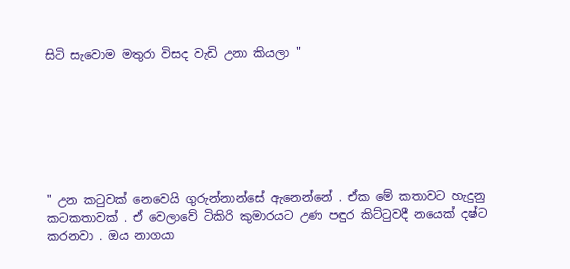සිටි සැවොම මතුරා විසද වැඩි උනා කියලා "







" උන කටුවක් නෙවෙයි ගුරුන්නාන්සේ ඇනෙන්නේ . ඒක මේ කතාවට හැදුනු කටකතාවක් . ඒ වෙලාවේ ටිකිරි කුමාරයට උණ පඳුර කිට්ටුවදී නයෙක් දෂ්ට කරනවා . ඔය නාගයා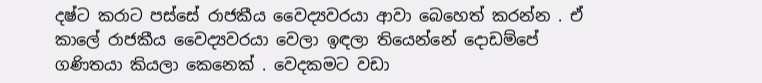දෂ්ට කරාට පස්සේ රාජකීය වෛද්‍යවරයා ආවා බෙහෙත් කරන්න . ඒ කාලේ රාජකීය වෛද්‍යවරයා වෙලා ඉඳලා තියෙන්නේ දොඩම්පේ ගණිතයා කියලා කෙනෙක් . වෙදකමට වඩා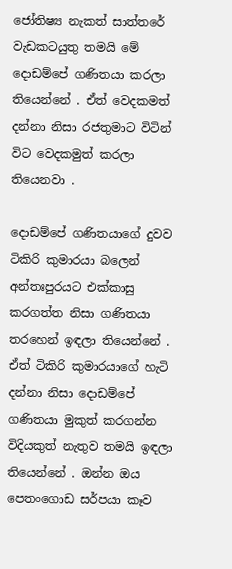ජෝතිෂ්‍ය නැකත් සාත්තරේ වැඩකටයුතු තමයි මේ දොඩම්පේ ගණිතයා කරලා තියෙන්නේ . ඒත් වෙදකමත් දන්නා නිසා රජතුමාට විටින් විට වෙදකමුත් කරලා තියෙනවා .

දොඩම්පේ ගණිතයාගේ දුවව ටිකිරි කුමාරයා බලෙන් අන්තඃපුරයට එක්කාසු කරගත්ත නිසා ගණිතයා තරහෙන් ඉඳලා තියෙන්නේ . ඒත් ටිකිරි කුමාරයාගේ හැටි දන්නා නිසා දොඩම්පේ ගණිතයා මුකුත් කරගන්න විදියකුත් නැතුව තමයි ඉඳලා තියෙන්නේ . ඔන්න ඔය පෙතංගොඩ සර්පයා කෑව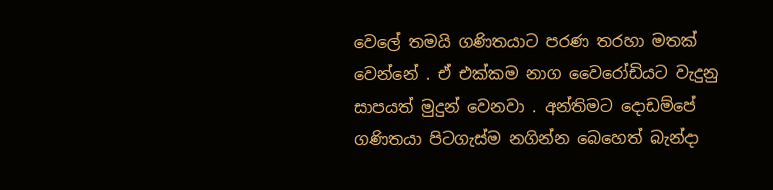වෙලේ තමයි ගණිතයාට පරණ තරහා මතක් වෙන්නේ . ඒ එක්කම නාග වෛරෝඩියට වැදුනු සාපයත් මුදුන් වෙනවා . අන්තිමට දොඩම්පේ ගණිතයා පිටගැස්ම නගින්න බෙහෙත් බැන්දා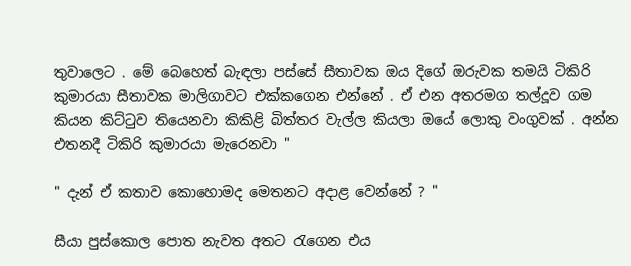තුවාලෙට . මේ බෙහෙත් බැඳලා පස්සේ සීතාවක ඔය දිගේ ඔරුවක තමයි ටිකිරි කුමාරයා සීතාවක මාලිගාවට එක්කගෙන එන්නේ . ඒ එන අතරමග තල්දූව ගම කියන කිට්ටුව තියෙනවා කිකිළි බිත්තර වැල්ල කියලා ඔයේ ලොකු වංගුවක් . අන්න එතනදී ටිකිරි කුමාරයා මැරෙනවා "

" දැන් ඒ කතාව කොහොමද මෙතනට අදාළ වෙන්නේ ? "

සීයා පුස්කොල පොත නැවත අතට රැගෙන එය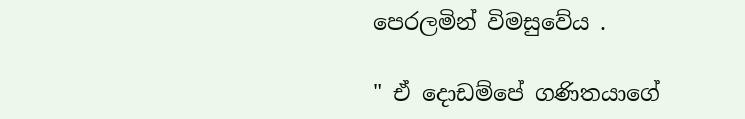පෙරලමින් විමසුවේය .

" ඒ දොඩම්පේ ගණිතයාගේ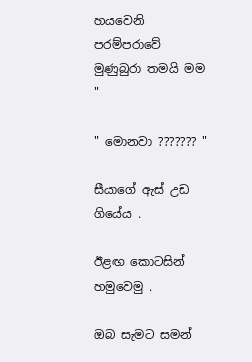හයවෙනි පරම්පරාවේ මුණුබුරා තමයි මම "

" මොනවා ??????? "

සීයාගේ ඇස් උඩ ගියේය .

ඊළඟ කොටසින් හමුවෙමු .

ඔබ සැමට සමන්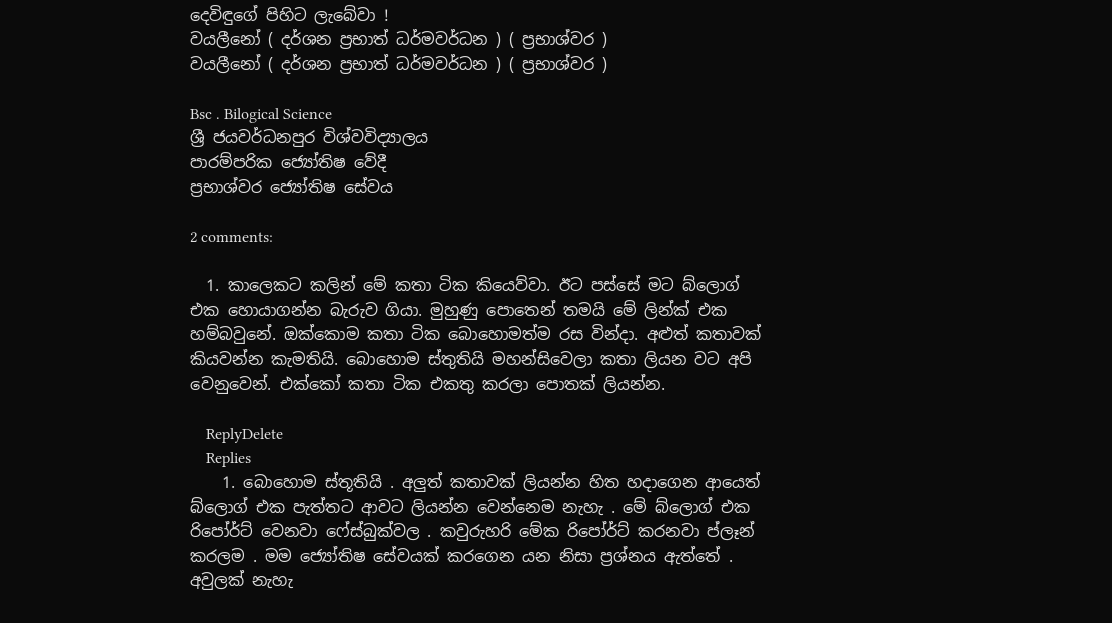දෙවිඳුගේ පිහිට ලැබේවා !
වයලීනෝ ( දර්ශන ප්‍රභාත් ධර්මවර්ධන ) ( ප්‍රභාශ්වර )
වයලීනෝ ( දර්ශන ප්‍රභාත් ධර්මවර්ධන ) ( ප්‍රභාශ්වර )

Bsc . Bilogical Science
ශ්‍රී ජයවර්ධනපුර විශ්වවිද්‍යාලය
පාරම්පරික ජ්‍යෝතිෂ වේදී
ප්‍රභාශ්වර ජ්‍යෝතිෂ සේවය

2 comments:

  1. කාලෙකට කලින් මේ කතා ටික කියෙව්වා. ඊට පස්සේ මට බ්ලොග් එක හොයාගන්න බැරුව ගියා. මුහුණු පොතෙන් තමයි මේ ලින්ක් එක හම්බවුනේ. ඔක්කොම කතා ටික බොහොමත්ම රස වින්දා. අළුත් කතාවක් කියවන්න කැමතියි. බොහොම ස්තුතියි මහන්සිවෙලා කතා ලියන වට අපි වෙනුවෙන්. එක්කෝ කතා ටික එකතු කරලා පොතක් ලියන්න.

    ReplyDelete
    Replies
    1. බොහොම ස්තූතියි . අලුත් කතාවක් ලියන්න හිත හදාගෙන ආයෙත් බ්ලොග් එක පැත්තට ආවට ලියන්න වෙන්නෙම නැහැ . මේ බ්ලොග් එක රිපෝර්ට් වෙනවා ෆේස්බුක්වල . කවුරුහරි මේක රිපෝර්ට් කරනවා ප්ලෑන් කරලම . මම ජ්‍යෝතිෂ සේවයක් කරගෙන යන නිසා ප්‍රශ්නය ඇත්තේ . අවුලක් නැහැ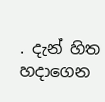. දැන් හිත හදාගෙන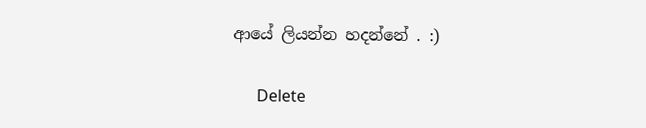ආයේ ලියන්න හදන්නේ . :)

      Delete